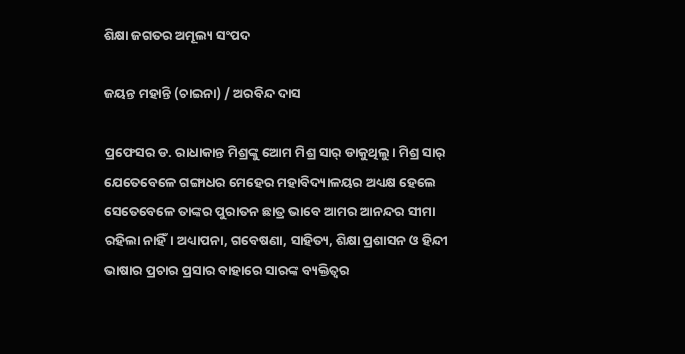ଶିକ୍ଷା ଜଗତର ଅମୂଲ୍ୟ ସଂପଦ

ଜୟନ୍ତ ମହାନ୍ତି (ଚାଇନା) / ଅରବିନ୍ଦ ଦାସ

ପ୍ରଫେସର ଡ‌. ରାଧାକାନ୍ତ ମିଶ୍ରଙ୍କୁ ଆ‌େମ ମିଶ୍ର ସାର୍‌ ଡାକୁଥିଲୁ। ମିଶ୍ର ସାର୍‌ ଯେତେବେଳେ ଗଙ୍ଗାଧର ମେହେର ମହାବିଦ୍ୟାଳୟର ଅଧ୍ୟକ୍ଷ ହେଲେ ସେତେବେଳେ ତାଙ୍କର ପୁରାତନ ଛାତ୍ର ଭାବେ ଆମର ଆନନ୍ଦର ସୀମା ରହିଲା ନାହିଁ। ଅଧ୍ୟାପନା, ଗବେଷଣା, ସାହିତ୍ୟ, ଶିକ୍ଷା ପ୍ରଶାସନ ଓ ହିନ୍ଦୀ ଭାଷାର ପ୍ରଚାର ପ୍ରସାର ବାହାରେ ସାରଙ୍କ ବ୍ୟକ୍ତିତ୍ବର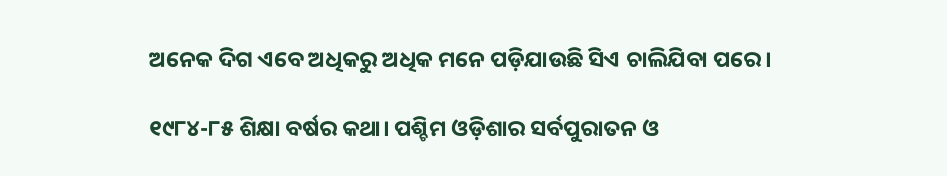ଅନେକ ଦିଗ ଏବେ ଅଧିକରୁ ଅଧିକ ମନେ ପଡ଼ିଯାଉଛି ସିଏ ଚାଲିଯିବା ପରେ।

୧୯୮୪-୮୫ ଶିକ୍ଷା ବର୍ଷର କଥା। ପଶ୍ଚିମ ଓଡ଼ିଶାର ସର୍ବପୁରାତନ ଓ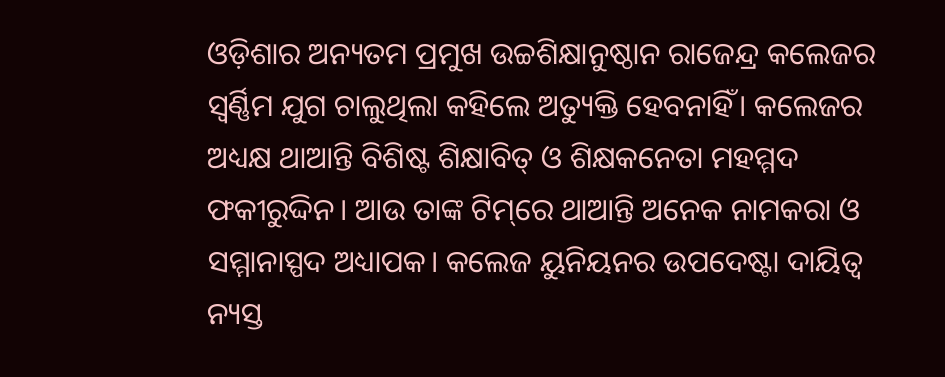ଓଡ଼ିଶାର ଅନ୍ୟତମ ପ୍ରମୁଖ ଉଚ୍ଚଶିକ୍ଷାନୁଷ୍ଠାନ ରାଜେନ୍ଦ୍ର କଲେଜର ସ୍ବର୍ଣ୍ଣିମ ଯୁଗ ଚାଲୁଥିଲା କହିଲେ ଅତ୍ୟୁକ୍ତି ହେବନାହିଁ। କଲେଜର ଅଧ୍ୟକ୍ଷ ଥାଆନ୍ତି ବିଶିଷ୍ଟ ଶିକ୍ଷାବିତ୍‌ ଓ ଶିକ୍ଷକନେତା ମହମ୍ମଦ ଫକୀରୁଦ୍ଦିନ। ଆଉ ତାଙ୍କ ଟିମ୍‌ରେ ଥାଆନ୍ତି ଅନେକ ନାମକରା ଓ ସମ୍ମାନାସ୍ପଦ ଅଧ୍ୟାପକ। କଲେଜ ୟୁନିୟନର ଉପଦେଷ୍ଟା ଦାୟିତ୍ବ ନ୍ୟସ୍ତ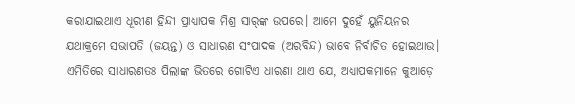କରାଯାଇଥାଏ ଧୂରୀଣ ହିନ୍ଦୀ ପ୍ରାଧ୍ୟାପକ ମିଶ୍ର ସାର୍‌ଙ୍କ ଉପରେ। ଆମେ ଦୁହେଁ ୟୁନିୟନର ଯଥାକ୍ରମେ ସଭାପତି (ଜୟନ୍ତ) ଓ ସାଧାରଣ ସଂପାଦକ (ଅରବିନ୍ଦ) ଭାବେ ନିର୍ବାଚିତ ହୋଇଥାଉ। ଏମିତିରେ ସାଧାରଣତଃ ପିଲାଙ୍କ ଭିତରେ ଗୋଟିଏ ଧାରଣା ଥାଏ ଯେ, ଅଧ୍ୟାପକମାନେ କୁଆଡ଼େ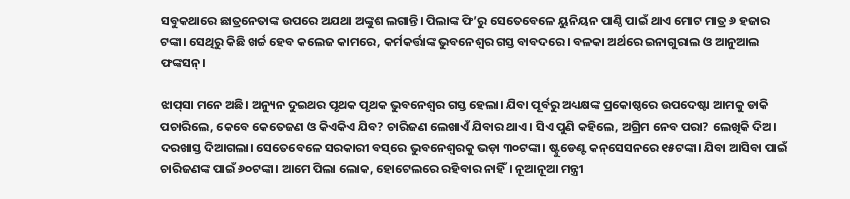ସବୁକଥାରେ ଛାତ୍ରନେତାଙ୍କ ଉପରେ ଅଯଥା ଅଙ୍କୁଶ ଲଗାନ୍ତି। ପିଲାଙ୍କ ଫି’ରୁ ସେତେବେଳେ ୟୁନିୟନ ପାଣ୍ଠି ପାଇଁ ଥାଏ ମୋଟ ମାତ୍ର ୬ ହଜାର ଟଙ୍କା। ସେଥିରୁ କିଛି ଖର୍ଚ୍ଚ ହେବ କଲେଜ କାମରେ, କର୍ମକର୍ତ୍ତାଙ୍କ ଭୁବନେଶ୍ବର ଗସ୍ତ ବାବଦରେ। ବଳକା ଅର୍ଥରେ ଇନାଗୁରାଲ ଓ ଆନୁଆଲ ଫଙ୍କସନ୍‌।

ଝାପ୍‌ସା ମନେ ଅଛି। ଅନ୍ୟୁନ ଦୁଇଥର ପୃଥକ ପୃଥକ ଭୁବନେଶ୍ବର ଗସ୍ତ ହେଲା। ଯିବା ପୂର୍ବରୁ ଅଧ୍ୟକ୍ଷଙ୍କ ପ୍ରକୋଷ୍ଠରେ ଉପଦେଷ୍ଟା ଆମକୁ ଡାକି ପଚାରିଲେ, କେବେ କେତେଜଣ ଓ କିଏକିଏ ଯିବ? ଚାରିଜଣ ଲେଖାଏଁ ଯିବାର ଥାଏ। ସିଏ ପୁଣି କହିଲେ, ଅଗ୍ରିମ ନେବ ପରା? ଲେଖିକି ଦିଅ। ଦରଖାସ୍ତ ଦିଆଗଲା। ସେତେବେଳେ ସରକାରୀ ବସ୍‌ରେ ଭୁବନେଶ୍ବରକୁ ଭଡ଼ା ୩୦ଟଙ୍କା। ଷ୍ଟୁଡେଣ୍ଟ କନ୍‌ସେସନରେ ୧୫ଟଙ୍କା। ଯିବା ଆସିବା ପାଇଁ ଚାରିଜଣଙ୍କ ପାଇଁ ୬୦ଟଙ୍କା। ଆମେ ପିଲା ଲୋକ, ହୋଟେଲରେ ରହିବାର ନାହିଁ। ନୂଆନୂଆ ମନ୍ତ୍ରୀ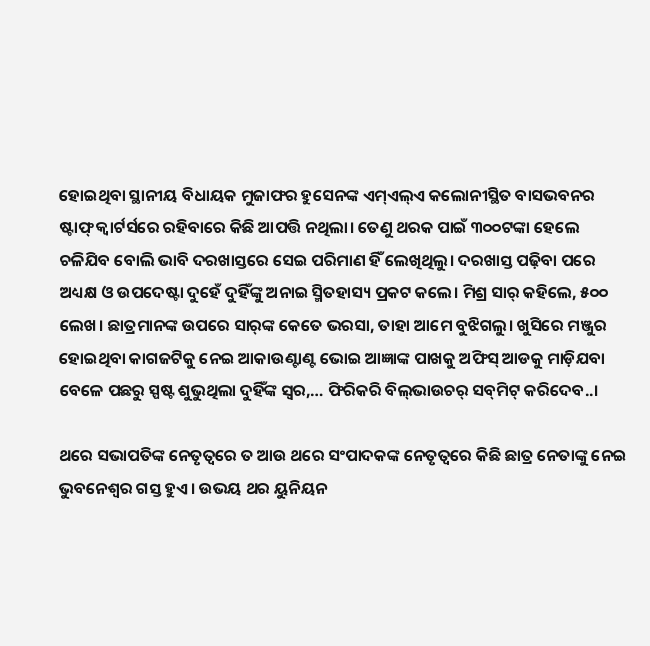ହୋଇଥିବା ସ୍ଥାନୀୟ ବିଧାୟକ ମୁଜାଫର ହୁସେନଙ୍କ ଏମ୍‌ଏଲ୍‌ଏ କଲୋନୀସ୍ଥିତ ବାସଭବନ‌ର ଷ୍ଟାଫ୍‌ କ୍ବାର୍ଟର୍ସରେ ରହିବାରେ କିଛି ଆପତ୍ତି ନଥିଲା। ତେଣୁ ଥରକ ପାଇଁ ୩୦୦ଟଙ୍କା ହେଲେ ଚଳିଯିବ ବୋଲି ଭାବି ଦରଖାସ୍ତରେ ସେଇ ପରିମାଣ ହିଁ ଲେଖିଥିଲୁ। ଦରଖାସ୍ତ ପଢ଼ିବା ପରେ ଅଧ୍ୟକ୍ଷ ଓ ଉପଦେଷ୍ଟା ଦୁହେଁ ଦୁହିଁଙ୍କୁ ଅନାଇ ସ୍ମିତହାସ୍ୟ ପ୍ରକଟ କଲେ। ମିଶ୍ର ସାର୍‌ କହିଲେ, ୫୦୦ ଲେଖ। ଛାତ୍ରମାନଙ୍କ ଉପରେ ସାର୍‌ଙ୍କ କେତେ ଭରସା, ତାହା ଆମେ ବୁଝିଗଲୁ। ଖୁସିରେ ମଞ୍ଜୁର ହୋଇଥିବା କାଗଜଟିକୁ ନେଇ ଆକାଉଣ୍ଟାଣ୍ଟ ଭୋଇ ଆଜ୍ଞାଙ୍କ ପାଖକୁ ଅଫିସ୍‌ ଆଡକୁ ମାଡ଼ିଯବା ବେଳେ ପଛରୁ ସ୍ପଷ୍ଟ ଶୁଭୁଥିଲା ଦୁହିଁଙ୍କ ସ୍ବର,… ଫିରିକରି ବିଲ୍‌ଭାଉଚର୍ ସବ୍‌ମିଟ୍‌ କରିଦେବ..।

ଥରେ ସଭାପତିଙ୍କ ନେତୃତ୍ବରେ ତ ଆଉ ଥରେ ସଂପାଦକଙ୍କ ନେତୃତ୍ବରେ କିଛି ଛାତ୍ର ନେତାଙ୍କୁ ନେଇ ଭୁବନେଶ୍ବର ଗସ୍ତ ହୁଏ। ଉଭୟ ଥର ୟୁନିୟନ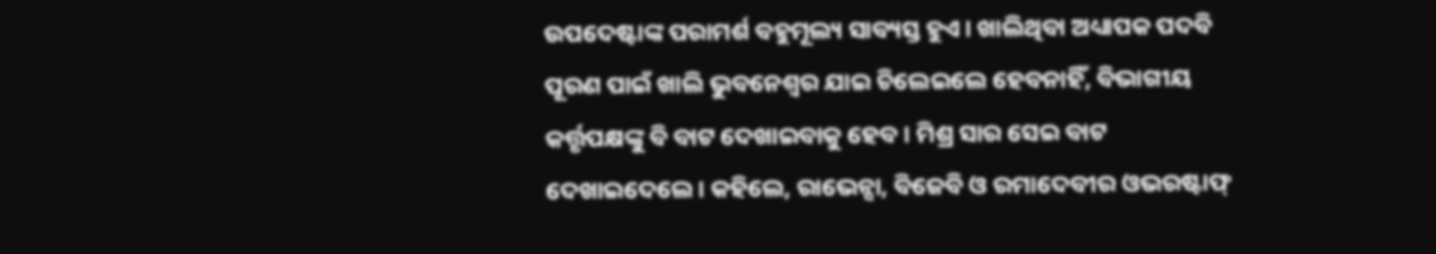ଉପଦେଷ୍ଟାଙ୍କ ପରାମର୍ଶ ବହୁମୂଲ୍ୟ ସାବ୍ୟସ୍ତ ହୁଏ। ଖାଲିଥିବା ଅଧ୍ୟାପକ ପଦବି ପୂରଣ ପାଇଁ ଖାଲି ଭୁବନେଶ୍ବର ଯାଇ ଚିଲେଇଲେ ହେବନାହିଁ, ବିଭାଗୀୟ କର୍ତ୍ତୃପକ୍ଷଙ୍କୁ ବି ବାଟ ଦେଖାଇବାକୁ ହେବ। ମିଶ୍ର ସାର ସେଇ ବାଟ ଦେଖାଇଦେଲେ। କହିଲେ, ରାଭେନ୍ସା, ବିଜେବି ଓ ରମାଦେବୀର ଓଭରଷ୍ଟାଫ୍‌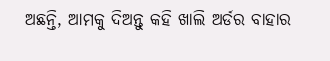ଅଛନ୍ତି, ଆମକୁ ଦିଅନ୍ତୁ ‌କହି ଖାଲି ଅର୍ଡର ବାହାର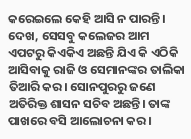କରେଇଲେ କେହି ଆସି ନ ପାରନ୍ତି। ଦେଖ, ସେସବୁ କଲେଜର ଆମ ଏପଟରୁ କିଏକିଏ ଅଛନ୍ତି ଯିଏ କି ଏଠିକି ଆସିବାକୁ ରାଜି ଓ ସେମାନଙ୍କର ତାଲିକା ତିଆରି କର। ସୋନପୁରରୁ ଜଣେ ଅତିରିକ୍ତ ଶାସନ ସଚିବ ଅଛନ୍ତି। ତାଙ୍କ ପାଖରେ ବସି ଆଲୋଚନା କର।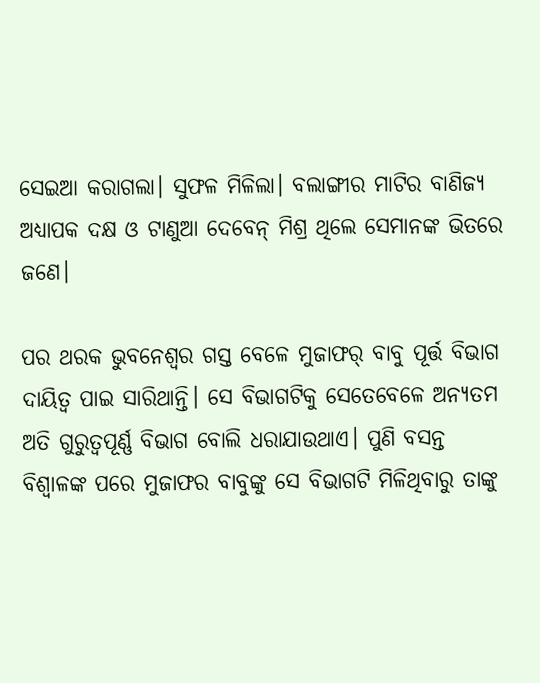ସେଇଆ କରାଗଲା। ସୁଫଳ ମିଳିଲା। ବଲାଙ୍ଗୀର ମାଟିର ବାଣିଜ୍ୟ ଅଧ୍ୟାପକ ଦକ୍ଷ ଓ ଟାଣୁଆ ଦେବେନ୍‌ ମିଶ୍ର ଥିଲେ ସେମାନଙ୍କ ଭିତରେ ଜଣେ।

ପର ଥରକ ଭୁବନେଶ୍ବର ଗସ୍ତ ବେଳେ ମୁଜାଫର୍‌ ବାବୁ ପୂର୍ତ୍ତ ବିଭାଗ ଦାୟିତ୍ବ ପାଇ ସାରିଥାନ୍ତି। ସେ ବିଭାଗଟିକୁ ସେତେବେଳେ ଅନ୍ୟତମ ଅତି ଗୁରୁତ୍ବପୂର୍ଣ୍ଣ ବିଭାଗ ବୋଲି ଧରାଯାଉଥାଏ। ପୁଣି ବସନ୍ତ ବିଶ୍ବାଳଙ୍କ ପରେ ମୁଜାଫର ବାବୁଙ୍କୁ ସେ ବିଭାଗଟି ମିଳିଥିବାରୁ ତାଙ୍କୁ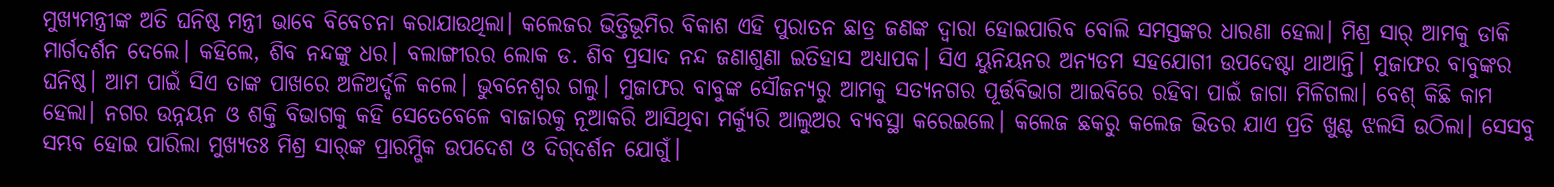ମୁଖ୍ୟମନ୍ତ୍ରୀଙ୍କ ଅତି ଘନିଷ୍ଠ ମନ୍ତ୍ରୀ ଭାବେ ବିବେଚନା କରାଯାଉଥିଲା। କଲେଜର ଭିତ୍ତିଭୂମିର ବିକାଶ ଏହି ପୁରାତନ ଛାତ୍ର ଜଣଙ୍କ ଦ୍ବାରା ହୋଇପାରିବ ବୋଲି ସମସ୍ତଙ୍କର ଧାରଣା ହେଲା। ମିଶ୍ର ସାର୍‌ ଆମକୁ ଡାକି ମାର୍ଗଦର୍ଶନ ଦେଲେ। କହିଲେ, ଶିବ ନନ୍ଦଙ୍କୁ ଧର। ବଲାଙ୍ଗୀରର ଲୋକ ଡ. ଶିବ ପ୍ରସାଦ ନନ୍ଦ ଜଣାଶୁଣା ଇତିହାସ ଅଧ୍ୟାପକ। ସିଏ ୟୁନିୟନର ଅନ୍ୟତମ ସହଯୋଗୀ ଉପଦେଷ୍ଟା ଥାଆନ୍ତି। ମୁଜାଫର ବାବୁଙ୍କର ଘନିଷ୍ଠ। ଆମ ପାଇଁ ସିଏ ତାଙ୍କ ପାଖରେ ଅଳିଅର୍ଦ୍ଦଳି କଲେ। ଭୁବନେଶ୍ବର ଗଲୁ। ମୁଜାଫର ବାବୁଙ୍କ ସୌଜନ୍ୟରୁ ଆମକୁ ସତ୍ୟନଗର ପୂର୍ତ୍ତବିଭାଗ ଆଇବିରେ ରହିବା ପାଇଁ ଜାଗା ମିଳିଗଲା। ବେଶ୍‌ କିଛି କାମ ହେଲା। ନଗର ଉନ୍ନୟନ ଓ ଶକ୍ତି ବିଭାଗକୁ କହି ସେତେବେଳେ ବାଜାରକୁ ନୂଆକରି ଆସିଥିବା ମର୍କ୍ୟୁରି ଆଲୁଅର ବ୍ୟବସ୍ଥା କରେଇଲେ। କଲେଜ ଛକରୁ କଲେଜ ଭିତର ଯାଏ ପ୍ରତି ଖୁଣ୍ଟ ଝଲସି ଉଠିଲା। ସେସବୁ ସମ୍ଭବ ହୋଇ ପାରିଲା ମୁଖ୍ୟତଃ ମିଶ୍ର ସାର୍‌ଙ୍କ ପ୍ରାରମ୍ଭିକ ଉପଦେଶ ଓ ଦିଗ୍‌ଦର୍ଶନ ଯୋଗୁଁ।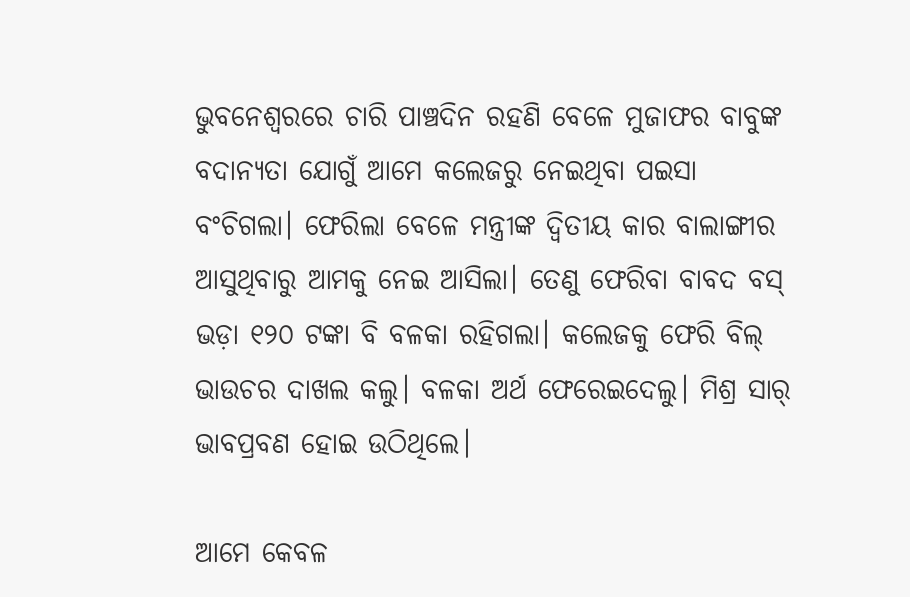ଭୁବନେଶ୍ବରରେ ଚାରି ପାଞ୍ଚଦିନ ରହଣି ବେଳେ ମୁଜାଫର ବାବୁଙ୍କ ବଦାନ୍ୟତା ଯୋଗୁଁ ଆମେ କଲେଜରୁ ନେଇଥିବା ପଇସା ବଂଚିଗଲା। ଫେରିଲା ବେଳେ ମନ୍ତ୍ରୀଙ୍କ ଦ୍ବିତୀୟ କାର ବାଲାଙ୍ଗୀର ଆସୁଥିବାରୁ ଆମକୁ ନେଇ ଆସିଲା। ତେଣୁ ଫେରିବା ବାବଦ ବସ୍‌ ଭଡ଼ା ୧୨୦ ଟଙ୍କା ବି ବଳକା ରହିଗଲା। କଲେଜକୁ ଫେରି ବିଲ୍‌ ଭାଉଚର ଦାଖଲ କଲୁ। ବଳକା ଅର୍ଥ ଫେରେଇଦେଲୁ। ମିଶ୍ର ସାର୍‌ ଭାବପ୍ରବଣ ହୋଇ ଉଠିଥିଲେ।

ଆମେ କେବଳ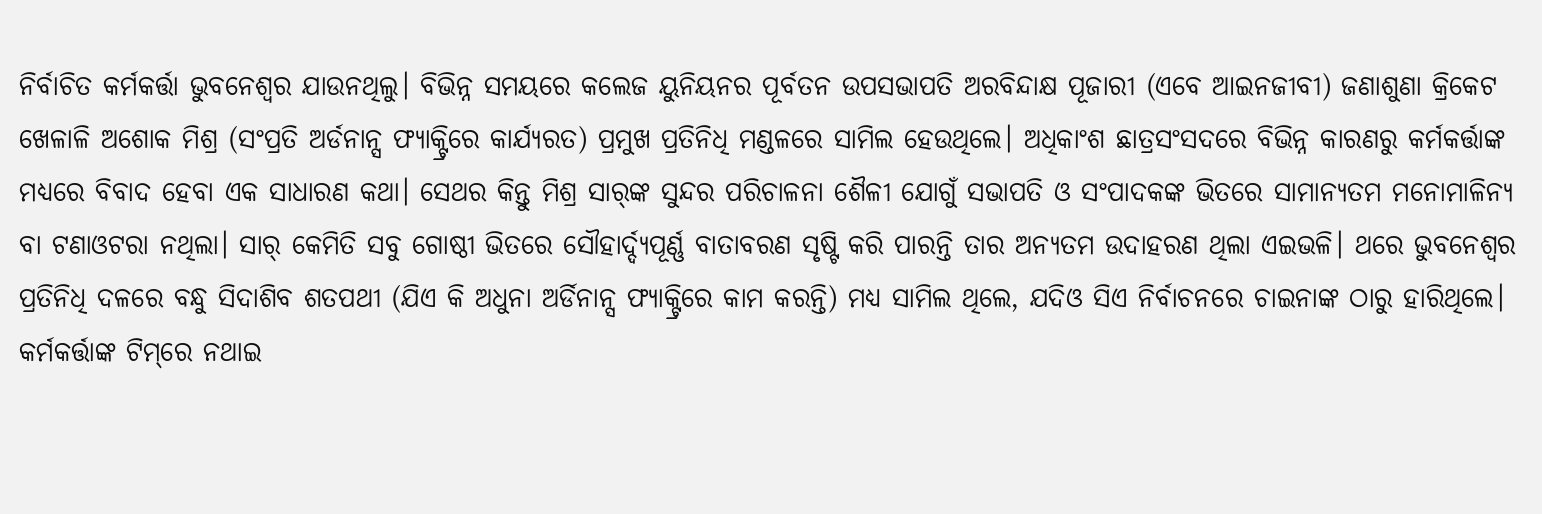ନିର୍ବାଚିତ କର୍ମକର୍ତ୍ତା ଭୁବନେଶ୍ବର ଯାଉନଥିଲୁ। ବିଭିନ୍ନ ସମୟରେ କଲେଜ ୟୁନିୟନର ପୂର୍ବତନ ଉପସଭାପତି ଅରବିନ୍ଦାକ୍ଷ ପୂଜାରୀ (ଏବେ ଆଇନଜୀବୀ) ଜଣାଶୁଣା କ୍ରିକେଟ ଖେଳାଳି ଅଶୋକ ମିଶ୍ର (ସଂପ୍ରତି ଅର୍ଡନାନ୍ସ ଫ୍ୟାକ୍ଟ୍ରିରେ କାର୍ଯ୍ୟରତ) ପ୍ରମୁଖ ପ୍ରତିନିଧି ମଣ୍ଡଳରେ ସାମିଲ ହେଉଥିଲେ। ‌ଅଧିକାଂଶ ଛାତ୍ରସଂସଦରେ ବିଭିନ୍ନ କାରଣରୁ କର୍ମକର୍ତ୍ତାଙ୍କ ମଧ୍ୟରେ ବିବାଦ ହେବା ଏକ ସାଧାରଣ କଥା। ସେଥର କିନ୍ତୁ ମିଶ୍ର ସାର୍‌ଙ୍କ ସୁନ୍ଦର ପରିଚାଳନା ଶୈଳୀ ଯୋଗୁଁ ସଭାପତି ଓ ସଂପାଦକଙ୍କ ଭିତରେ ସାମାନ୍ୟତମ ମନୋମାଳିନ୍ୟ ବା ଟଣାଓଟରା ନଥିଲା। ସାର୍‌ କେମିତି ସବୁ ଗୋଷ୍ଠୀ ଭିତରେ ସୌହାର୍ଦ୍ଦ୍ୟପୂର୍ଣ୍ଣ ବାତାବରଣ ସୃଷ୍ଟି କରି ପାରନ୍ତି ତାର ଅନ୍ୟତମ ଉଦାହରଣ ଥିଲା ଏଇଭଳି। ଥରେ ଭୁବନେଶ୍ବର ପ୍ରତିନିଧି ଦଳରେ ବନ୍ଧୁ ସିଦାଶିବ ଶତପଥୀ (ଯିଏ କି ଅଧୁନା ଅର୍ଡିନାନ୍ସ ଫ୍ୟାକ୍ଟ୍ରିରେ କାମ କରନ୍ତି) ମଧ୍ୟ ସାମିଲ ଥିଲେ, ଯଦିଓ ସିଏ ନିର୍ବାଚନରେ ଚାଇନାଙ୍କ ଠାରୁ ହାରିଥିଲେ। କର୍ମକର୍ତ୍ତାଙ୍କ ଟିମ୍‌ରେ ନଥାଇ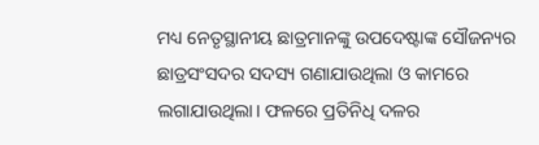ମଧ୍ୟ ନେତୃସ୍ଥାନୀୟ ଛାତ୍ରମାନଙ୍କୁ ଉପଦେଷ୍ଟାଙ୍କ ସୌଜନ୍ୟର ଛାତ୍ରସଂସଦର ସଦସ୍ୟ ଗଣାଯାଉଥିଲା ଓ କାମରେ ଲଗାଯାଉଥିଲା। ଫଳରେ ପ୍ରତିନିଧି ଦଳର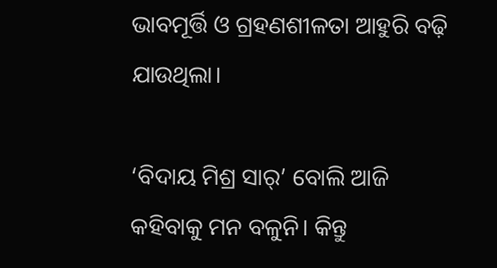ଭାବମୂର୍ତ୍ତି ଓ ଗ୍ରହଣଶୀଳତା ଆହୁରି ବଢ଼ି ଯାଉଥିଲା।

‘ବିଦାୟ ମିଶ୍ର ସାର୍‌’ ବୋଲି ଆଜି କହିବାକୁ ମନ ବଳୁନି। କିନ୍ତୁ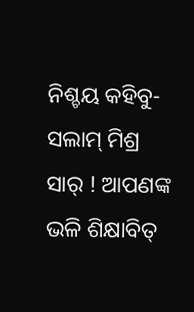ନିଶ୍ଚୟ କହିବୁ- ସଲାମ୍‌ ମିଶ୍ର ସାର୍‌ ! ଆପଣଙ୍କ ଭଳି ଶିକ୍ଷାବିତ୍‌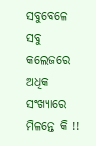ସବୁବେଳେ ସବୁ କଲେଜରେ ଅଧିକ ସଂଖ୍ୟାରେ ମିଳନ୍ତେ କି !!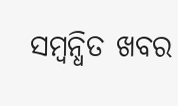ସମ୍ବନ୍ଧିତ ଖବର